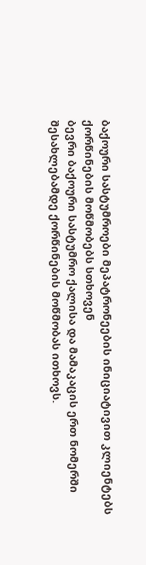ბაქოური სასტუმროები მეპატრონეების ინიციატივით კლიენტებს ქორწინების მოწმობებს სთხოვენ
ბევრი ბაქოური სასტუმრო ქალისა და მამაკაცის ერთ ნომერში შესახლებამდე ქორწინების მოწმობას ითხოვს.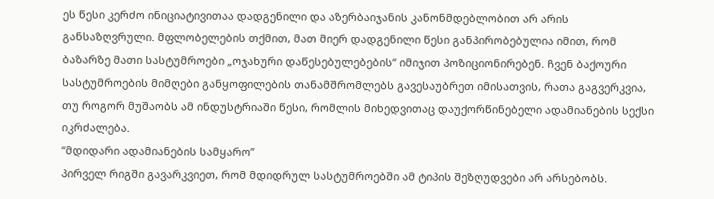ეს წესი კერძო ინიციატივითაა დადგენილი და აზერბაიჯანის კანონმდებლობით არ არის განსაზღვრული. მფლობელების თქმით, მათ მიერ დადგენილი წესი განპირობებულია იმით, რომ ბაზარზე მათი სასტუმროები „ოჯახური დაწესებულებების“ იმიჯით პოზიციონირებენ. ჩვენ ბაქოური სასტუმროების მიმღები განყოფილების თანამშრომლებს გავესაუბრეთ იმისათვის, რათა გაგვერკვია, თუ როგორ მუშაობს ამ ინდუსტრიაში წესი, რომლის მიხედვითაც დაუქორწინებელი ადამიანების სექსი იკრძალება.
“მდიდარი ადამიანების სამყარო”
პირველ რიგში გავარკვიეთ, რომ მდიდრულ სასტუმროებში ამ ტიპის შეზღუდვები არ არსებობს.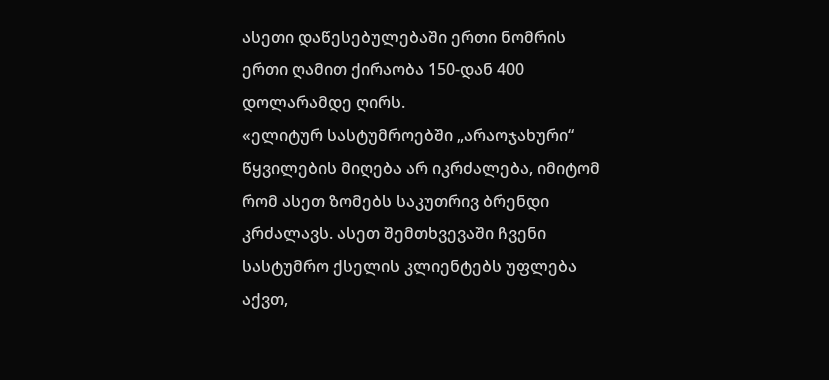ასეთი დაწესებულებაში ერთი ნომრის ერთი ღამით ქირაობა 150-დან 400 დოლარამდე ღირს.
«ელიტურ სასტუმროებში „არაოჯახური“ წყვილების მიღება არ იკრძალება, იმიტომ რომ ასეთ ზომებს საკუთრივ ბრენდი კრძალავს. ასეთ შემთხვევაში ჩვენი სასტუმრო ქსელის კლიენტებს უფლება აქვთ,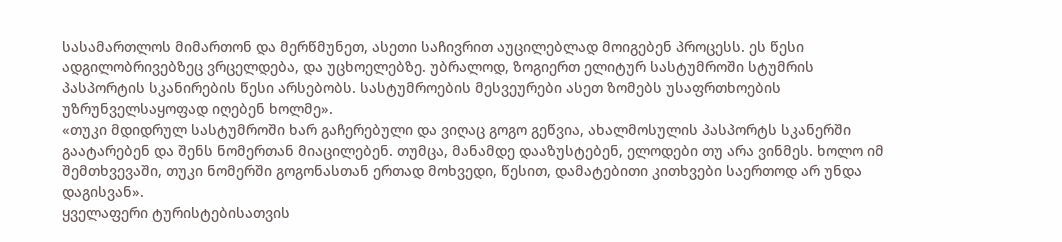სასამართლოს მიმართონ და მერწმუნეთ, ასეთი საჩივრით აუცილებლად მოიგებენ პროცესს. ეს წესი ადგილობრივებზეც ვრცელდება, და უცხოელებზე. უბრალოდ, ზოგიერთ ელიტურ სასტუმროში სტუმრის პასპორტის სკანირების წესი არსებობს. სასტუმროების მესვეურები ასეთ ზომებს უსაფრთხოების უზრუნველსაყოფად იღებენ ხოლმე».
«თუკი მდიდრულ სასტუმროში ხარ გაჩერებული და ვიღაც გოგო გეწვია, ახალმოსულის პასპორტს სკანერში გაატარებენ და შენს ნომერთან მიაცილებენ. თუმცა, მანამდე დააზუსტებენ, ელოდები თუ არა ვინმეს. ხოლო იმ შემთხვევაში, თუკი ნომერში გოგონასთან ერთად მოხვედი, წესით, დამატებითი კითხვები საერთოდ არ უნდა დაგისვან».
ყველაფერი ტურისტებისათვის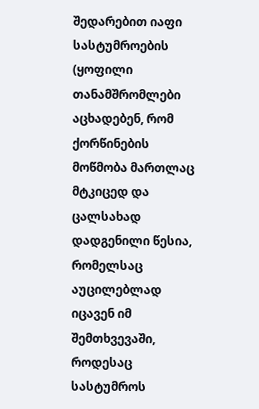შედარებით იაფი სასტუმროების (ყოფილი თანამშრომლები აცხადებენ, რომ ქორწინების მოწმობა მართლაც მტკიცედ და ცალსახად დადგენილი წესია, რომელსაც აუცილებლად იცავენ იმ შემთხვევაში, როდესაც სასტუმროს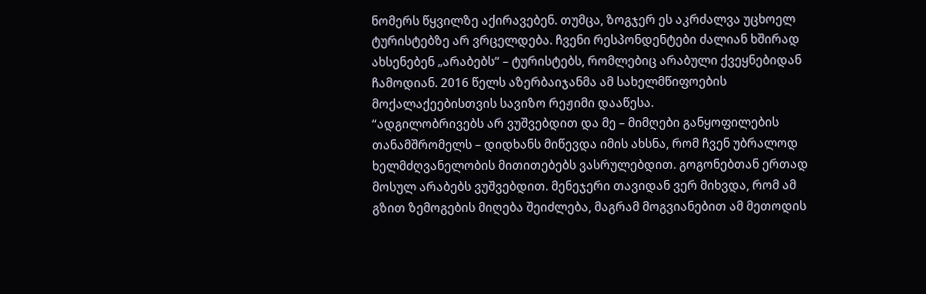ნომერს წყვილზე აქირავებენ. თუმცა, ზოგჯერ ეს აკრძალვა უცხოელ ტურისტებზე არ ვრცელდება. ჩვენი რესპონდენტები ძალიან ხშირად ახსენებენ „არაბებს“ – ტურისტებს, რომლებიც არაბული ქვეყნებიდან ჩამოდიან. 2016 წელს აზერბაიჯანმა ამ სახელმწიფოების მოქალაქეებისთვის სავიზო რეჟიმი დააწესა.
“ადგილობრივებს არ ვუშვებდით და მე – მიმღები განყოფილების თანამშრომელს – დიდხანს მიწევდა იმის ახსნა, რომ ჩვენ უბრალოდ ხელმძღვანელობის მითითებებს ვასრულებდით. გოგონებთან ერთად მოსულ არაბებს ვუშვებდით. მენეჯერი თავიდან ვერ მიხვდა, რომ ამ გზით ზემოგების მიღება შეიძლება, მაგრამ მოგვიანებით ამ მეთოდის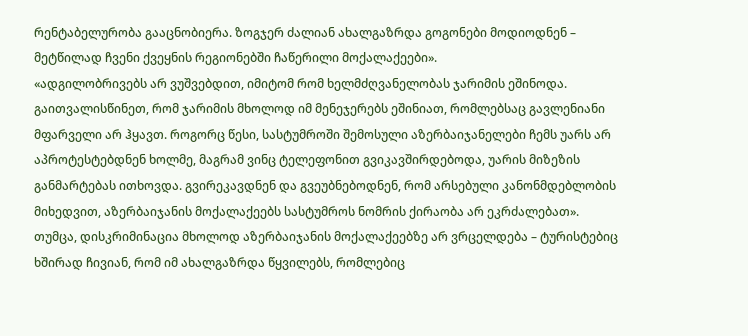რენტაბელურობა გააცნობიერა. ზოგჯერ ძალიან ახალგაზრდა გოგონები მოდიოდნენ – მეტწილად ჩვენი ქვეყნის რეგიონებში ჩაწერილი მოქალაქეები».
«ადგილობრივებს არ ვუშვებდით, იმიტომ რომ ხელმძღვანელობას ჯარიმის ეშინოდა. გაითვალისწინეთ, რომ ჯარიმის მხოლოდ იმ მენეჯერებს ეშინიათ, რომლებსაც გავლენიანი მფარველი არ ჰყავთ. როგორც წესი, სასტუმროში შემოსული აზერბაიჯანელები ჩემს უარს არ აპროტესტებდნენ ხოლმე, მაგრამ ვინც ტელეფონით გვიკავშირდებოდა, უარის მიზეზის განმარტებას ითხოვდა. გვირეკავდნენ და გვეუბნებოდნენ, რომ არსებული კანონმდებლობის მიხედვით, აზერბაიჯანის მოქალაქეებს სასტუმროს ნომრის ქირაობა არ ეკრძალებათ».
თუმცა, დისკრიმინაცია მხოლოდ აზერბაიჯანის მოქალაქეებზე არ ვრცელდება – ტურისტებიც ხშირად ჩივიან, რომ იმ ახალგაზრდა წყვილებს, რომლებიც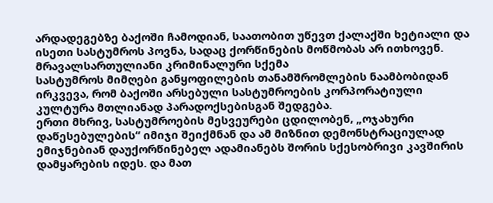არდადეგებზე ბაქოში ჩამოდიან, საათობით უწევთ ქალაქში ხეტიალი და ისეთი სასტუმროს პოვნა, სადაც ქორწინების მოწმობას არ ითხოვენ.
მრავალსართულიანი კრიმინალური სქემა
სასტუმროს მიმღები განყოფილების თანამშრომლების ნაამბობიდან ირკვევა, რომ ბაქოში არსებული სასტუმროების კორპორატიული კულტურა მთლიანად პარადოქსებისგან შედგება.
ერთი მხრივ, სასტუმროების მესვეურები ცდილობენ, „ოჯახური დაწესებულების“ იმიჯი შეიქმნან და ამ მიზნით დემონსტრაციულად ემიჯნებიან დაუქორწინებელ ადამიანებს შორის სქესობრივი კავშირის დამყარების იდეს. და მათ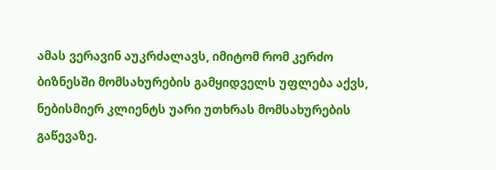ამას ვერავინ აუკრძალავს, იმიტომ რომ კერძო ბიზნესში მომსახურების გამყიდველს უფლება აქვს, ნებისმიერ კლიენტს უარი უთხრას მომსახურების გაწევაზე.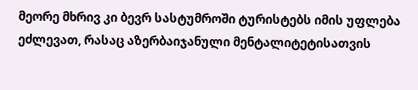მეორე მხრივ კი ბევრ სასტუმროში ტურისტებს იმის უფლება ეძლევათ, რასაც აზერბაიჯანული მენტალიტეტისათვის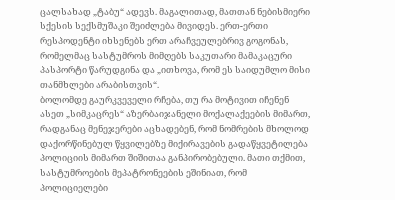ცალსახად „ტაბუ“ ადევს. მაგალითად, მათთან ნებისმიერი სქესის სექსმუშაკი შეიძლება მივიდეს. ერთ-ერთი რესპოდენტი იხსენებს ერთ არაჩვეულებრივ გოგონას, რომელმაც სასტუმროს მიმღებს საკუთარი მამაკაცური პასპორტი წარუდგინა და „ითხოვა, რომ ეს საიდუმლო მისი თანმხლები არაბისთვის“.
ბოლომდე გაურკვეველი რჩება, თუ რა მოტივით იჩენენ ასეთ „სიმკაცრეს“ აზერბაიჯანელი მოქალაქეების მიმართ, რადგანაც მენეჯერები აცხადებენ, რომ ნომრების მხოლოდ დაქორწინებულ წყვილებზე მიქირავების გადაწყვეტილება პოლიციის მიმართ შიშითაა განპირობებული. მათი თქმით, სასტუმროების მეპატრონეების ეშინიათ, რომ პოლიციელები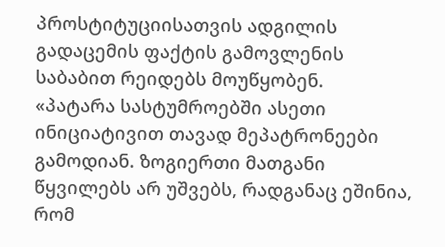პროსტიტუციისათვის ადგილის გადაცემის ფაქტის გამოვლენის საბაბით რეიდებს მოუწყობენ.
«პატარა სასტუმროებში ასეთი ინიციატივით თავად მეპატრონეები გამოდიან. ზოგიერთი მათგანი წყვილებს არ უშვებს, რადგანაც ეშინია, რომ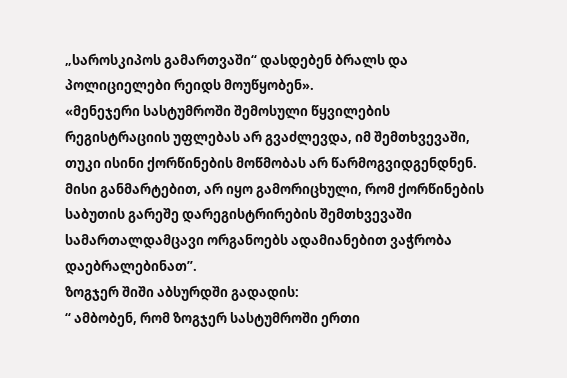„საროსკიპოს გამართვაში“ დასდებენ ბრალს და პოლიციელები რეიდს მოუწყობენ».
«მენეჯერი სასტუმროში შემოსული წყვილების რეგისტრაციის უფლებას არ გვაძლევდა, იმ შემთხვევაში, თუკი ისინი ქორწინების მოწმობას არ წარმოგვიდგენდნენ. მისი განმარტებით, არ იყო გამორიცხული, რომ ქორწინების საბუთის გარეშე დარეგისტრირების შემთხვევაში სამართალდამცავი ორგანოებს ადამიანებით ვაჭრობა დაებრალებინათ”.
ზოგჯერ შიში აბსურდში გადადის:
“ ამბობენ, რომ ზოგჯერ სასტუმროში ერთი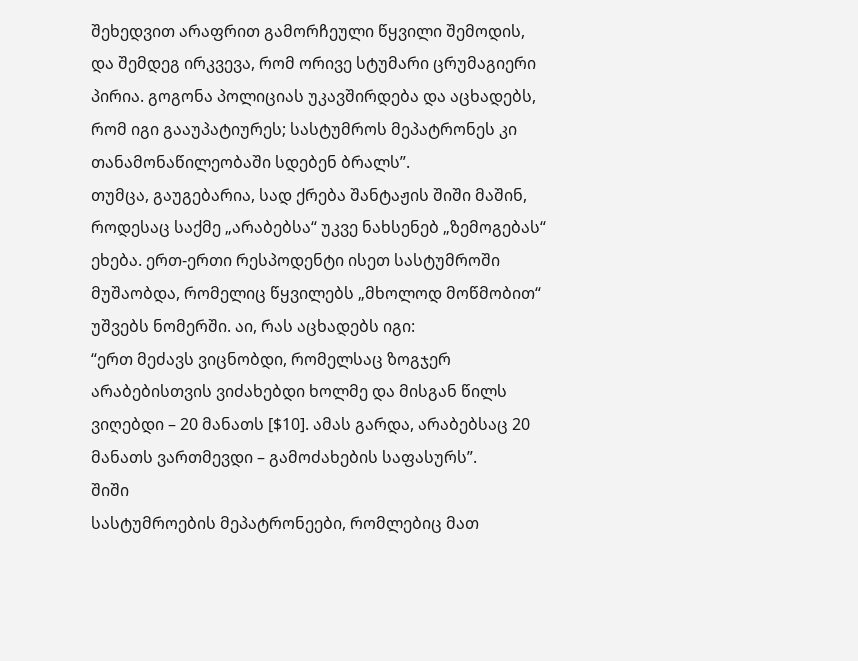შეხედვით არაფრით გამორჩეული წყვილი შემოდის, და შემდეგ ირკვევა, რომ ორივე სტუმარი ცრუმაგიერი პირია. გოგონა პოლიციას უკავშირდება და აცხადებს, რომ იგი გააუპატიურეს; სასტუმროს მეპატრონეს კი თანამონაწილეობაში სდებენ ბრალს”.
თუმცა, გაუგებარია, სად ქრება შანტაჟის შიში მაშინ, როდესაც საქმე „არაბებსა“ უკვე ნახსენებ „ზემოგებას“ ეხება. ერთ-ერთი რესპოდენტი ისეთ სასტუმროში მუშაობდა, რომელიც წყვილებს „მხოლოდ მოწმობით“ უშვებს ნომერში. აი, რას აცხადებს იგი:
“ერთ მეძავს ვიცნობდი, რომელსაც ზოგჯერ არაბებისთვის ვიძახებდი ხოლმე და მისგან წილს ვიღებდი – 20 მანათს [$10]. ამას გარდა, არაბებსაც 20 მანათს ვართმევდი – გამოძახების საფასურს”.
შიში
სასტუმროების მეპატრონეები, რომლებიც მათ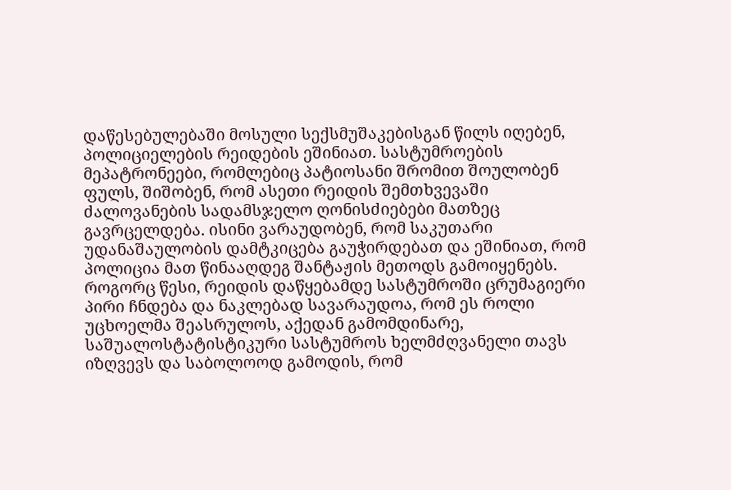დაწესებულებაში მოსული სექსმუშაკებისგან წილს იღებენ, პოლიციელების რეიდების ეშინიათ. სასტუმროების მეპატრონეები, რომლებიც პატიოსანი შრომით შოულობენ ფულს, შიშობენ, რომ ასეთი რეიდის შემთხვევაში ძალოვანების სადამსჯელო ღონისძიებები მათზეც გავრცელდება. ისინი ვარაუდობენ, რომ საკუთარი უდანაშაულობის დამტკიცება გაუჭირდებათ და ეშინიათ, რომ პოლიცია მათ წინააღდეგ შანტაჟის მეთოდს გამოიყენებს.
როგორც წესი, რეიდის დაწყებამდე სასტუმროში ცრუმაგიერი პირი ჩნდება და ნაკლებად სავარაუდოა, რომ ეს როლი უცხოელმა შეასრულოს, აქედან გამომდინარე, საშუალოსტატისტიკური სასტუმროს ხელმძღვანელი თავს იზღვევს და საბოლოოდ გამოდის, რომ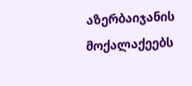აზერბაიჯანის მოქალაქეებს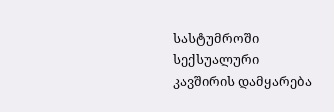სასტუმროში სექსუალური კავშირის დამყარება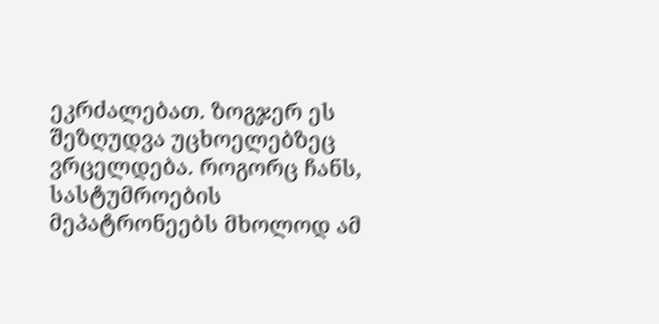ეკრძალებათ. ზოგჯერ ეს შეზღუდვა უცხოელებზეც ვრცელდება. როგორც ჩანს, სასტუმროების მეპატრონეებს მხოლოდ ამ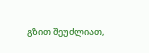გზით შეუძლიათ,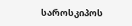საროსკიპოს